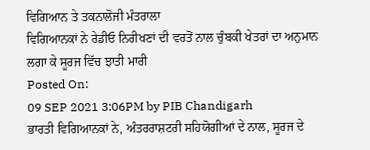ਵਿਗਿਆਨ ਤੇ ਤਕਨਾਲੋਜੀ ਮੰਤਰਾਲਾ
ਵਿਗਿਆਨਕਾਂ ਨੇ ਰੇਡੀਓ ਨਿਰੀਖਣਾਂ ਦੀ ਵਰਤੋਂ ਨਾਲ ਚੁੰਬਕੀ ਖੇਤਰਾਂ ਦਾ ਅਨੁਮਾਨ ਲਗਾ ਕੇ ਸੂਰਜ ਵਿੱਚ ਝਾਤੀ ਮਾਰੀ
Posted On:
09 SEP 2021 3:06PM by PIB Chandigarh
ਭਾਰਤੀ ਵਿਗਿਆਨਕਾਂ ਨੇ, ਅੰਤਰਰਾਸ਼ਟਰੀ ਸਹਿਯੋਗੀਆਂ ਦੇ ਨਾਲ, ਸੂਰਜ ਦੇ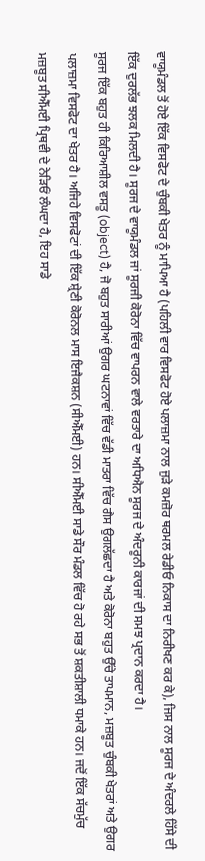ਵਾਯੂਮੰਡਲ ਤੋਂ ਹੋਏ ਇੱਕ ਵਿਸਫੋਟ ਦੇ ਚੁੰਬਕੀ ਖੇਤਰ ਨੂੰ ਮਾਪਿਆ ਹੈ (ਪਹਿਲੀ ਵਾਰ ਵਿਸਫੋਟ ਹੋਏ ਪਲਾਜ਼ਮਾ ਨਾਲ ਜੁੜੇ ਕਮਜ਼ੋਰ ਥਰਮਲ ਰੇਡੀਓ ਨਿਕਾਸ ਦਾ ਨਿਰੀਖਣ ਕਰ ਕੇ), ਜਿਸ ਨਾਲ ਸੂਰਜ ਦੇ ਅੰਦਰਲੇ ਹਿੱਸੇ ਦੀ ਇੱਕ ਦੁਰਲੱਭ ਝਲਕ ਮਿਲਦੀ ਹੈ। ਸੂਰਜ ਦੇ ਵਾਯੂਮੰਡਲ ਜਾਂ ਸੂਰਜੀ ਕੋਰੋਨਾ ਵਿੱਚ ਵਾਪਰਨ ਵਾਲੇ ਵਰਤਾਰੇ ਦਾ ਅਧਿਐਨ ਸੂਰਜ ਦੇ ਅੰਦਰੂਨੀ ਕਾਰਜਾਂ ਦੀ ਸਮਝ ਪ੍ਰਦਾਨ ਕਰਦਾ ਹੈ।
ਸੂਰਜ ਇੱਕ ਬਹੁਤ ਹੀ ਕਿਰਿਆਸ਼ੀਲ ਵਸਤੂ (object) ਹੈ, ਜੋ ਬਹੁਤ ਸਾਰੀਆਂ ਉਗਰ ਘਟਨਾਵਾਂ ਵਿੱਚ ਵੱਡੀ ਮਾਤਰਾ ਵਿੱਚ ਗੈਸ ਉਗਲੱਛਦਾ ਹੈ ਅਤੇ ਕੋਰੋਨਾ ਬਹੁਤ ਉੱਚੇ ਤਾਪਮਾਨ, ਮਜ਼ਬੂਤ ਚੁੰਬਕੀ ਖੇਤਰਾਂ ਅਤੇ ਉਗਰ ਪਲਾਜ਼ਮਾ ਵਿਸਫੋਟ ਦਾ ਖੇਤਰ ਹੈ। ਅਜਿਹੇ ਵਿਸਫੋਟਾਂ ਦੀ ਇੱਕ ਸ਼੍ਰੇਣੀ ਕੋਰੋਨਲ ਮਾਸ ਇਜੈਕਸ਼ਨ (ਸੀਐੱਮਈ) ਹਨ। ਸੀਐੱਮਈ ਸਾਡੇ ਸੌਰ ਮੰਡਲ ਵਿੱਚ ਹੋ ਰਹੇ ਸਭ ਤੋਂ ਸ਼ਕਤੀਸ਼ਾਲੀ ਧਮਾਕੇ ਹਨ। ਜਦੋਂ ਇੱਕ ਸੱਚਮੁੱਚ ਮਜ਼ਬੂਤ ਸੀਐੱਮਈ ਪ੍ਰਿਥਵੀ ਦੇ ਨੇੜਿਓਂ ਲੰਘਦਾ ਹੈ, ਇਹ ਸਾਡੇ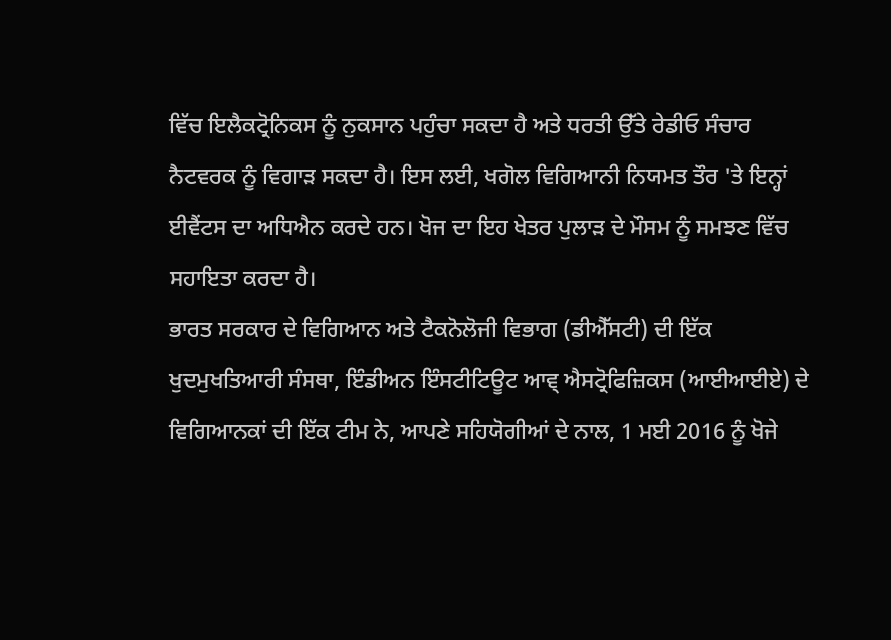ਵਿੱਚ ਇਲੈਕਟ੍ਰੋਨਿਕਸ ਨੂੰ ਨੁਕਸਾਨ ਪਹੁੰਚਾ ਸਕਦਾ ਹੈ ਅਤੇ ਧਰਤੀ ਉੱਤੇ ਰੇਡੀਓ ਸੰਚਾਰ ਨੈਟਵਰਕ ਨੂੰ ਵਿਗਾੜ ਸਕਦਾ ਹੈ। ਇਸ ਲਈ, ਖਗੋਲ ਵਿਗਿਆਨੀ ਨਿਯਮਤ ਤੌਰ 'ਤੇ ਇਨ੍ਹਾਂ ਈਵੈਂਟਸ ਦਾ ਅਧਿਐਨ ਕਰਦੇ ਹਨ। ਖੋਜ ਦਾ ਇਹ ਖੇਤਰ ਪੁਲਾੜ ਦੇ ਮੌਸਮ ਨੂੰ ਸਮਝਣ ਵਿੱਚ ਸਹਾਇਤਾ ਕਰਦਾ ਹੈ।
ਭਾਰਤ ਸਰਕਾਰ ਦੇ ਵਿਗਿਆਨ ਅਤੇ ਟੈਕਨੋਲੋਜੀ ਵਿਭਾਗ (ਡੀਐੱਸਟੀ) ਦੀ ਇੱਕ ਖੁਦਮੁਖਤਿਆਰੀ ਸੰਸਥਾ, ਇੰਡੀਅਨ ਇੰਸਟੀਟਿਊਟ ਆਵ੍ ਐਸਟ੍ਰੋਫਿਜ਼ਿਕਸ (ਆਈਆਈਏ) ਦੇ ਵਿਗਿਆਨਕਾਂ ਦੀ ਇੱਕ ਟੀਮ ਨੇ, ਆਪਣੇ ਸਹਿਯੋਗੀਆਂ ਦੇ ਨਾਲ, 1 ਮਈ 2016 ਨੂੰ ਖੋਜੇ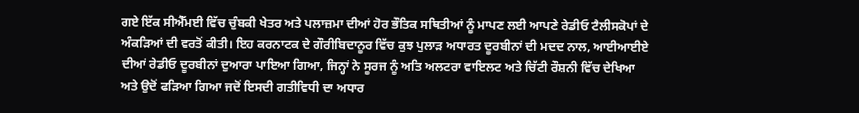ਗਏ ਇੱਕ ਸੀਐੱਮਈ ਵਿੱਚ ਚੁੰਬਕੀ ਖੇਤਰ ਅਤੇ ਪਲਾਜ਼ਮਾ ਦੀਆਂ ਹੋਰ ਭੌਤਿਕ ਸਥਿਤੀਆਂ ਨੂੰ ਮਾਪਣ ਲਈ ਆਪਣੇ ਰੇਡੀਓ ਟੈਲੀਸਕੋਪਾਂ ਦੇ ਅੰਕੜਿਆਂ ਦੀ ਵਰਤੋਂ ਕੀਤੀ। ਇਹ ਕਰਨਾਟਕ ਦੇ ਗੌਰੀਬਿਦਾਨੂਰ ਵਿੱਚ ਕੁਝ ਪੁਲਾੜ ਅਧਾਰਤ ਦੂਰਬੀਨਾਂ ਦੀ ਮਦਦ ਨਾਲ, ਆਈਆਈਏ ਦੀਆਂ ਰੇਡੀਓ ਦੂਰਬੀਨਾਂ ਦੁਆਰਾ ਪਾਇਆ ਗਿਆ, ਜਿਨ੍ਹਾਂ ਨੇ ਸੂਰਜ ਨੂੰ ਅਤਿ ਅਲਟਰਾ ਵਾਇਲਟ ਅਤੇ ਚਿੱਟੀ ਰੌਸ਼ਨੀ ਵਿੱਚ ਦੇਖਿਆ ਅਤੇ ਉਦੋਂ ਫੜਿਆ ਗਿਆ ਜਦੋਂ ਇਸਦੀ ਗਤੀਵਿਧੀ ਦਾ ਅਧਾਰ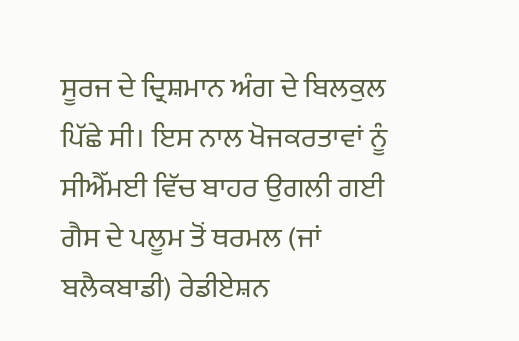ਸੂਰਜ ਦੇ ਦ੍ਰਿਸ਼ਮਾਨ ਅੰਗ ਦੇ ਬਿਲਕੁਲ ਪਿੱਛੇ ਸੀ। ਇਸ ਨਾਲ ਖੋਜਕਰਤਾਵਾਂ ਨੂੰ ਸੀਐੱਮਈ ਵਿੱਚ ਬਾਹਰ ਉਗਲੀ ਗਈ ਗੈਸ ਦੇ ਪਲੂਮ ਤੋਂ ਥਰਮਲ (ਜਾਂ ਬਲੈਕਬਾਡੀ) ਰੇਡੀਏਸ਼ਨ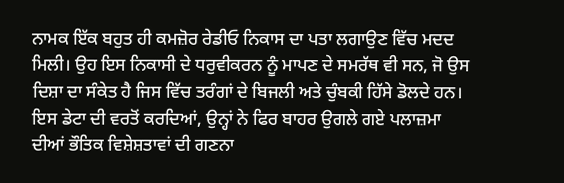ਨਾਮਕ ਇੱਕ ਬਹੁਤ ਹੀ ਕਮਜ਼ੋਰ ਰੇਡੀਓ ਨਿਕਾਸ ਦਾ ਪਤਾ ਲਗਾਉਣ ਵਿੱਚ ਮਦਦ ਮਿਲੀ। ਉਹ ਇਸ ਨਿਕਾਸੀ ਦੇ ਧਰੁਵੀਕਰਨ ਨੂੰ ਮਾਪਣ ਦੇ ਸਮਰੱਥ ਵੀ ਸਨ, ਜੋ ਉਸ ਦਿਸ਼ਾ ਦਾ ਸੰਕੇਤ ਹੈ ਜਿਸ ਵਿੱਚ ਤਰੰਗਾਂ ਦੇ ਬਿਜਲੀ ਅਤੇ ਚੁੰਬਕੀ ਹਿੱਸੇ ਡੋਲਦੇ ਹਨ। ਇਸ ਡੇਟਾ ਦੀ ਵਰਤੋਂ ਕਰਦਿਆਂ, ਉਨ੍ਹਾਂ ਨੇ ਫਿਰ ਬਾਹਰ ਉਗਲੇ ਗਏ ਪਲਾਜ਼ਮਾ ਦੀਆਂ ਭੌਤਿਕ ਵਿਸ਼ੇਸ਼ਤਾਵਾਂ ਦੀ ਗਣਨਾ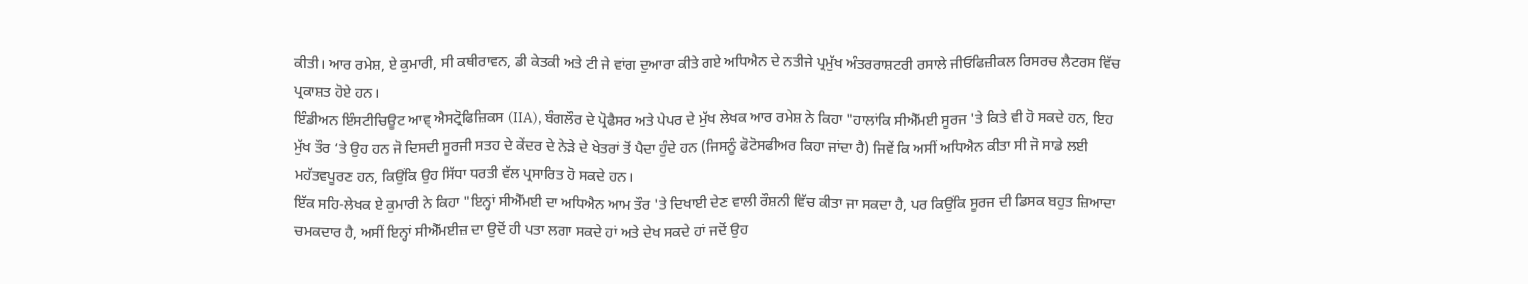ਕੀਤੀ। ਆਰ ਰਮੇਸ਼, ਏ ਕੁਮਾਰੀ, ਸੀ ਕਥੀਰਾਵਨ, ਡੀ ਕੇਤਕੀ ਅਤੇ ਟੀ ਜੇ ਵਾਂਗ ਦੁਆਰਾ ਕੀਤੇ ਗਏ ਅਧਿਐਨ ਦੇ ਨਤੀਜੇ ਪ੍ਰਮੁੱਖ ਅੰਤਰਰਾਸ਼ਟਰੀ ਰਸਾਲੇ ਜੀਓਫਿਜ਼ੀਕਲ ਰਿਸਰਚ ਲੈਟਰਸ ਵਿੱਚ ਪ੍ਰਕਾਸ਼ਤ ਹੋਏ ਹਨ।
ਇੰਡੀਅਨ ਇੰਸਟੀਚਿਊਟ ਆਵ੍ ਐਸਟ੍ਰੋਫਿਜ਼ਿਕਸ (IIA), ਬੰਗਲੌਰ ਦੇ ਪ੍ਰੋਫੈਸਰ ਅਤੇ ਪੇਪਰ ਦੇ ਮੁੱਖ ਲੇਖਕ ਆਰ ਰਮੇਸ਼ ਨੇ ਕਿਹਾ "ਹਾਲਾਂਕਿ ਸੀਐੱਮਈ ਸੂਰਜ 'ਤੇ ਕਿਤੇ ਵੀ ਹੋ ਸਕਦੇ ਹਨ, ਇਹ ਮੁੱਖ ਤੌਰ ‘ਤੇ ਉਹ ਹਨ ਜੋ ਦਿਸਦੀ ਸੂਰਜੀ ਸਤਹ ਦੇ ਕੇਂਦਰ ਦੇ ਨੇੜੇ ਦੇ ਖੇਤਰਾਂ ਤੋਂ ਪੈਦਾ ਹੁੰਦੇ ਹਨ (ਜਿਸਨੂੰ ਫੋਟੋਸਫੀਅਰ ਕਿਹਾ ਜਾਂਦਾ ਹੈ) ਜਿਵੇਂ ਕਿ ਅਸੀਂ ਅਧਿਐਨ ਕੀਤਾ ਸੀ ਜੋ ਸਾਡੇ ਲਈ ਮਹੱਤਵਪੂਰਣ ਹਨ, ਕਿਉਂਕਿ ਉਹ ਸਿੱਧਾ ਧਰਤੀ ਵੱਲ ਪ੍ਰਸਾਰਿਤ ਹੋ ਸਕਦੇ ਹਨ।
ਇੱਕ ਸਹਿ-ਲੇਖਕ ਏ ਕੁਮਾਰੀ ਨੇ ਕਿਹਾ "ਇਨ੍ਹਾਂ ਸੀਐੱਮਈ ਦਾ ਅਧਿਐਨ ਆਮ ਤੌਰ 'ਤੇ ਦਿਖਾਈ ਦੇਣ ਵਾਲੀ ਰੌਸ਼ਨੀ ਵਿੱਚ ਕੀਤਾ ਜਾ ਸਕਦਾ ਹੈ, ਪਰ ਕਿਉਂਕਿ ਸੂਰਜ ਦੀ ਡਿਸਕ ਬਹੁਤ ਜ਼ਿਆਦਾ ਚਮਕਦਾਰ ਹੈ, ਅਸੀਂ ਇਨ੍ਹਾਂ ਸੀਐੱਮਈਜ਼ ਦਾ ਉਦੋਂ ਹੀ ਪਤਾ ਲਗਾ ਸਕਦੇ ਹਾਂ ਅਤੇ ਦੇਖ ਸਕਦੇ ਹਾਂ ਜਦੋਂ ਉਹ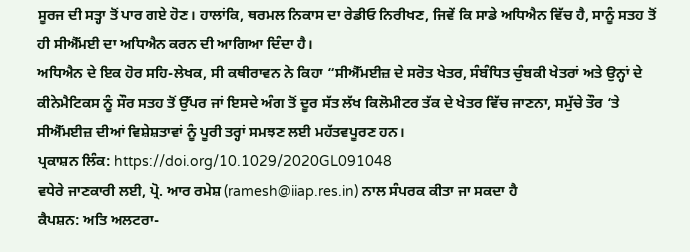ਸੂਰਜ ਦੀ ਸਤ੍ਹਾ ਤੋਂ ਪਾਰ ਗਏ ਹੋਣ। ਹਾਲਾਂਕਿ, ਥਰਮਲ ਨਿਕਾਸ ਦਾ ਰੇਡੀਓ ਨਿਰੀਖਣ, ਜਿਵੇਂ ਕਿ ਸਾਡੇ ਅਧਿਐਨ ਵਿੱਚ ਹੈ, ਸਾਨੂੰ ਸਤਹ ਤੋਂ ਹੀ ਸੀਐੱਮਈ ਦਾ ਅਧਿਐਨ ਕਰਨ ਦੀ ਆਗਿਆ ਦਿੰਦਾ ਹੈ।
ਅਧਿਐਨ ਦੇ ਇਕ ਹੋਰ ਸਹਿ-ਲੇਖਕ, ਸੀ ਕਥੀਰਾਵਨ ਨੇ ਕਿਹਾ “ਸੀਐੱਮਈਜ਼ ਦੇ ਸਰੋਤ ਖੇਤਰ, ਸੰਬੰਧਿਤ ਚੁੰਬਕੀ ਖੇਤਰਾਂ ਅਤੇ ਉਨ੍ਹਾਂ ਦੇ ਕੀਨੇਮੈਟਿਕਸ ਨੂੰ ਸੌਰ ਸਤਹ ਤੋਂ ਉੱਪਰ ਜਾਂ ਇਸਦੇ ਅੰਗ ਤੋਂ ਦੂਰ ਸੱਤ ਲੱਖ ਕਿਲੋਮੀਟਰ ਤੱਕ ਦੇ ਖੇਤਰ ਵਿੱਚ ਜਾਣਨਾ, ਸਮੁੱਚੇ ਤੌਰ ‘ਤੇ ਸੀਐੱਮਈਜ਼ ਦੀਆਂ ਵਿਸ਼ੇਸ਼ਤਾਵਾਂ ਨੂੰ ਪੂਰੀ ਤਰ੍ਹਾਂ ਸਮਝਣ ਲਈ ਮਹੱਤਵਪੂਰਣ ਹਨ।
ਪ੍ਰਕਾਸ਼ਨ ਲਿੰਕ: https://doi.org/10.1029/2020GL091048
ਵਧੇਰੇ ਜਾਣਕਾਰੀ ਲਈ, ਪ੍ਰੋ. ਆਰ ਰਮੇਸ਼ (ramesh@iiap.res.in) ਨਾਲ ਸੰਪਰਕ ਕੀਤਾ ਜਾ ਸਕਦਾ ਹੈ
ਕੈਪਸ਼ਨ: ਅਤਿ ਅਲਟਰਾ-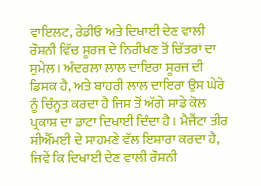ਵਾਇਲਟ, ਰੇਡੀਓ ਅਤੇ ਦਿਖਾਈ ਦੇਣ ਵਾਲੀ ਰੌਸ਼ਨੀ ਵਿੱਚ ਸੂਰਜ ਦੇ ਨਿਰੀਖਣ ਤੋਂ ਚਿੱਤਰਾਂ ਦਾ ਸੁਮੇਲ। ਅੰਦਰਲਾ ਲਾਲ ਦਾਇਰਾ ਸੂਰਜ ਦੀ ਡਿਸਕ ਹੈ, ਅਤੇ ਬਾਹਰੀ ਲਾਲ ਦਾਇਰਾ ਉਸ ਘੇਰੇ ਨੂੰ ਚਿੰਨ੍ਹਤ ਕਰਦਾ ਹੈ ਜਿਸ ਤੋਂ ਅੱਗੇ ਸਾਡੇ ਕੋਲ ਪ੍ਰਕਾਸ਼ ਦਾ ਡਾਟਾ ਦਿਖਾਈ ਦਿੰਦਾ ਹੈ। ਮੈਜੈਂਟਾ ਤੀਰ ਸੀਐੱਮਈ ਦੇ ਸਾਹਮਣੇ ਵੱਲ ਇਸ਼ਾਰਾ ਕਰਦਾ ਹੈ, ਜਿਵੇਂ ਕਿ ਦਿਖਾਈ ਦੇਣ ਵਾਲੀ ਰੌਸ਼ਨੀ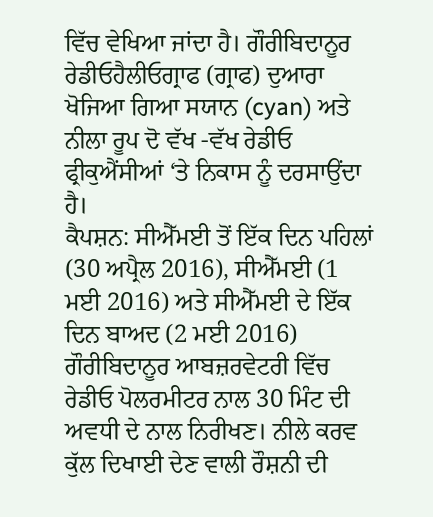ਵਿੱਚ ਵੇਖਿਆ ਜਾਂਦਾ ਹੈ। ਗੌਰੀਬਿਦਾਨੂਰ ਰੇਡੀਓਹੈਲੀਓਗ੍ਰਾਫ (ਗ੍ਰਾਫ) ਦੁਆਰਾ ਖੋਜਿਆ ਗਿਆ ਸਯਾਨ (cyan) ਅਤੇ ਨੀਲਾ ਰੂਪ ਦੋ ਵੱਖ -ਵੱਖ ਰੇਡੀਓ ਫ੍ਰੀਕੁਐਂਸੀਆਂ ‘ਤੇ ਨਿਕਾਸ ਨੂੰ ਦਰਸਾਉਂਦਾ ਹੈ।
ਕੈਪਸ਼ਨ: ਸੀਐੱਮਈ ਤੋਂ ਇੱਕ ਦਿਨ ਪਹਿਲਾਂ (30 ਅਪ੍ਰੈਲ 2016), ਸੀਐੱਮਈ (1 ਮਈ 2016) ਅਤੇ ਸੀਐੱਮਈ ਦੇ ਇੱਕ ਦਿਨ ਬਾਅਦ (2 ਮਈ 2016) ਗੌਰੀਬਿਦਾਨੂਰ ਆਬਜ਼ਰਵੇਟਰੀ ਵਿੱਚ ਰੇਡੀਓ ਪੋਲਰਮੀਟਰ ਨਾਲ 30 ਮਿੰਟ ਦੀ ਅਵਧੀ ਦੇ ਨਾਲ ਨਿਰੀਖਣ। ਨੀਲੇ ਕਰਵ ਕੁੱਲ ਦਿਖਾਈ ਦੇਣ ਵਾਲੀ ਰੌਸ਼ਨੀ ਦੀ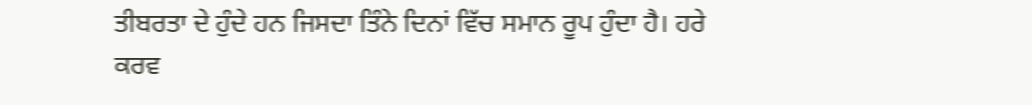ਤੀਬਰਤਾ ਦੇ ਹੁੰਦੇ ਹਨ ਜਿਸਦਾ ਤਿੰਨੇ ਦਿਨਾਂ ਵਿੱਚ ਸਮਾਨ ਰੂਪ ਹੁੰਦਾ ਹੈ। ਹਰੇ ਕਰਵ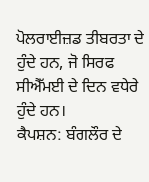ਪੋਲਰਾਈਜ਼ਡ ਤੀਬਰਤਾ ਦੇ ਹੁੰਦੇ ਹਨ, ਜੋ ਸਿਰਫ ਸੀਐੱਮਈ ਦੇ ਦਿਨ ਵਧੇਰੇ ਹੁੰਦੇ ਹਨ।
ਕੈਪਸ਼ਨ: ਬੰਗਲੌਰ ਦੇ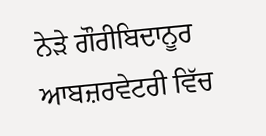ਨੇੜੇ ਗੌਰੀਬਿਦਾਨੂਰ ਆਬਜ਼ਰਵੇਟਰੀ ਵਿੱਚ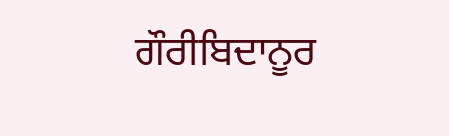ਗੌਰੀਬਿਦਾਨੂਰ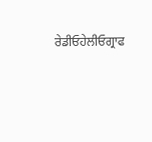ਰੇਡੀਓਹੇਲੀਓਗ੍ਰਾਫ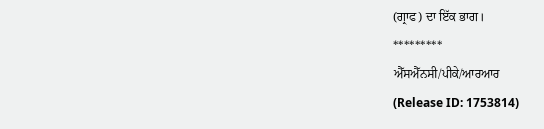(ਗ੍ਰਾਫ) ਦਾ ਇੱਕ ਭਾਗ।
*********
ਐੱਸਐੱਨਸੀ/ਪੀਕੇ/ਆਰਆਰ
(Release ID: 1753814)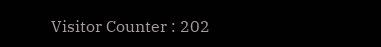Visitor Counter : 202